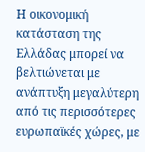Η οικονομική κατάσταση της Ελλάδας μπορεί να βελτιώνεται με ανάπτυξη μεγαλύτερη από τις περισσότερες ευρωπαϊκές χώρες, με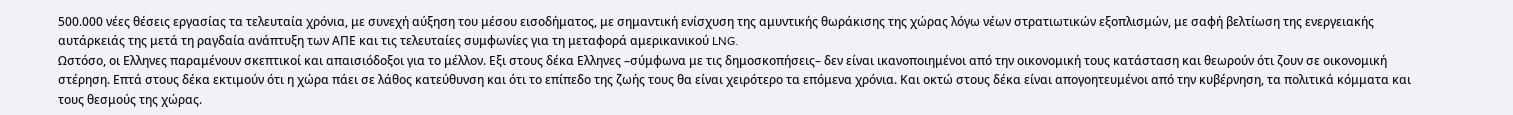500.000 νέες θέσεις εργασίας τα τελευταία χρόνια, με συνεχή αύξηση του μέσου εισοδήματος, με σημαντική ενίσχυση της αμυντικής θωράκισης της χώρας λόγω νέων στρατιωτικών εξοπλισμών, με σαφή βελτίωση της ενεργειακής αυτάρκειάς της μετά τη ραγδαία ανάπτυξη των ΑΠΕ και τις τελευταίες συμφωνίες για τη μεταφορά αμερικανικού LNG.
Ωστόσο, οι Ελληνες παραμένουν σκεπτικοί και απαισιόδοξοι για το μέλλον. Εξι στους δέκα Ελληνες –σύμφωνα με τις δημοσκοπήσεις– δεν είναι ικανοποιημένοι από την οικονομική τους κατάσταση και θεωρούν ότι ζουν σε οικονομική στέρηση. Επτά στους δέκα εκτιμούν ότι η χώρα πάει σε λάθος κατεύθυνση και ότι το επίπεδο της ζωής τους θα είναι χειρότερο τα επόμενα χρόνια. Και οκτώ στους δέκα είναι απογοητευμένοι από την κυβέρνηση, τα πολιτικά κόμματα και τους θεσμούς της χώρας.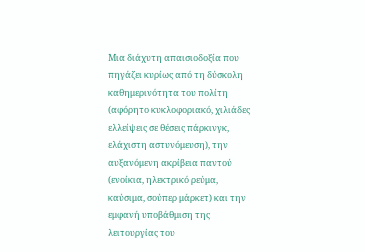Μια διάχυτη απαισιοδοξία που πηγάζει κυρίως από τη δύσκολη καθημερινότητα του πολίτη (αφόρητο κυκλοφοριακό, χιλιάδες ελλείψεις σε θέσεις πάρκινγκ, ελάχιστη αστυνόμευση), την αυξανόμενη ακρίβεια παντού (ενοίκια, ηλεκτρικό ρεύμα, καύσιμα, σούπερ μάρκετ) και την εμφανή υποβάθμιση της λειτουργίας του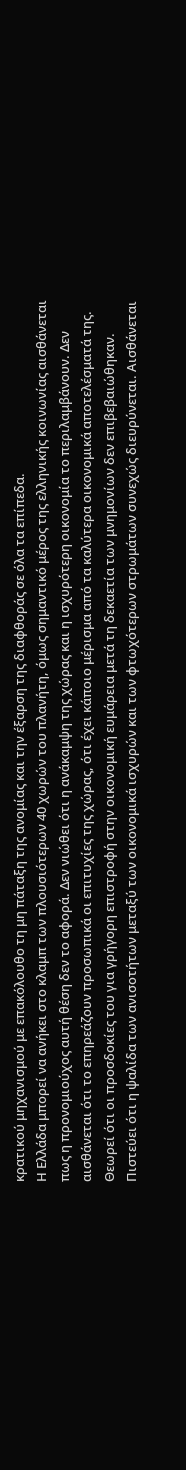κρατικού μηχανισμού με επακόλουθο τη μη πάταξη της ανομίας και την έξαρση της διαφθοράς σε όλα τα επίπεδα.
Η Ελλάδα μπορεί να ανήκει στο κλαμπ των πλουσιότερων 40 χωρών του πλανήτη, όμως σημαντικό μέρος της ελληνικής κοινωνίας αισθάνεται πως η προνομιούχος αυτή θέση δεν το αφορά. Δεν νιώθει ότι η ανάκαμψη της χώρας και η ισχυρότερη οικονομία το περιλαμβάνουν. Δεν αισθάνεται ότι το επηρεάζουν προσωπικά οι επιτυχίες της χώρας, ότι έχει κάποιο μέρισμα από τα καλύτερα οικονομικά αποτελέσματά της. Θεωρεί ότι οι προσδοκίες του για γρήγορη επιστροφή στην οικονομική ευμάρεια μετά τη δεκαετία των μνημονίων δεν επιβεβαιώθηκαν. Πιστεύει ότι η ψαλίδα των ανισοτήτων μεταξύ των οικονομικά ισχυρών και των φτωχότερων στρωμάτων συνεχώς διευρύνεται. Αισθάνεται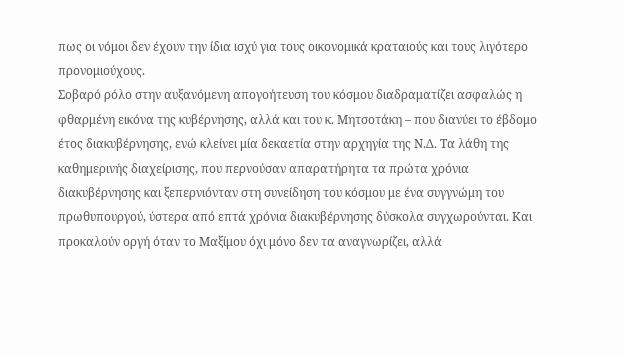πως οι νόμοι δεν έχουν την ίδια ισχύ για τους οικονομικά κραταιούς και τους λιγότερο προνομιούχους.
Σοβαρό ρόλο στην αυξανόμενη απογοήτευση του κόσμου διαδραματίζει ασφαλώς η φθαρμένη εικόνα της κυβέρνησης, αλλά και του κ. Μητσοτάκη – που διανύει το έβδομο έτος διακυβέρνησης, ενώ κλείνει μία δεκαετία στην αρχηγία της Ν.Δ. Τα λάθη της καθημερινής διαχείρισης, που περνούσαν απαρατήρητα τα πρώτα χρόνια διακυβέρνησης και ξεπερνιόνταν στη συνείδηση του κόσμου με ένα συγγνώμη του πρωθυπουργού, ύστερα από επτά χρόνια διακυβέρνησης δύσκολα συγχωρούνται. Και προκαλούν οργή όταν το Μαξίμου όχι μόνο δεν τα αναγνωρίζει, αλλά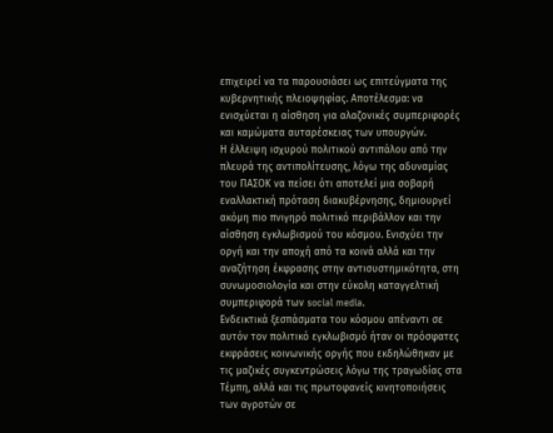επιχειρεί να τα παρουσιάσει ως επιτεύγματα της κυβερνητικής πλειοψηφίας. Αποτέλεσμα: να ενισχύεται η αίσθηση για αλαζονικές συμπεριφορές και καμώματα αυταρέσκειας των υπουργών.
Η έλλειψη ισχυρού πολιτικού αντιπάλου από την πλευρά της αντιπολίτευσης, λόγω της αδυναμίας του ΠΑΣΟΚ να πείσει ότι αποτελεί μια σοβαρή εναλλακτική πρόταση διακυβέρνησης, δημιουργεί ακόμη πιο πνιγηρό πολιτικό περιβάλλον και την αίσθηση εγκλωβισμού του κόσμου. Ενισχύει την οργή και την αποχή από τα κοινά αλλά και την αναζήτηση έκφρασης στην αντισυστημικότητα, στη συνωμοσιολογία και στην εύκολη καταγγελτική συμπεριφορά των social media.
Ενδεικτικά ξεσπάσματα του κόσμου απέναντι σε αυτόν τον πολιτικό εγκλωβισμό ήταν οι πρόσφατες εκφράσεις κοινωνικής οργής που εκδηλώθηκαν με τις μαζικές συγκεντρώσεις λόγω της τραγωδίας στα Τέμπη, αλλά και τις πρωτοφανείς κινητοποιήσεις των αγροτών σε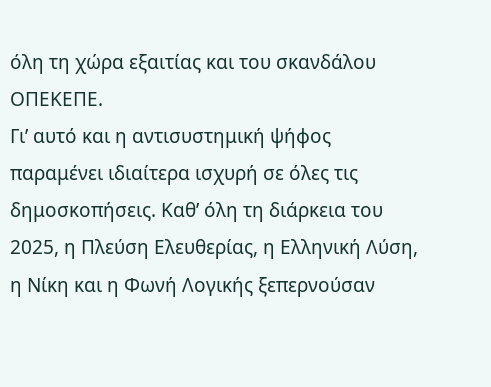όλη τη χώρα εξαιτίας και του σκανδάλου ΟΠΕΚΕΠΕ.
Γι’ αυτό και η αντισυστημική ψήφος παραμένει ιδιαίτερα ισχυρή σε όλες τις δημοσκοπήσεις. Καθ’ όλη τη διάρκεια του 2025, η Πλεύση Ελευθερίας, η Ελληνική Λύση, η Νίκη και η Φωνή Λογικής ξεπερνούσαν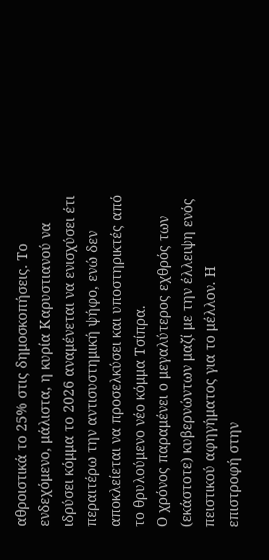αθροιστικά το 25% στις δημοσκοπήσεις. Το ενδεχόμενο, μάλιστα, η κυρία Καρυστιανού να ιδρύσει κόμμα το 2026 αναμένεται να ενισχύσει έτι περαιτέρω την αντισυστημική ψήφο, ενώ δεν αποκλείεται να προσελκύσει και υποστηρικτές από το θρυλούμενο νέο κόμμα Τσίπρα.
Ο χρόνος παραμένει ο μεγαλύτερος εχθρός των (εκάστοτε) κυβερνώντων μαζί με την έλλειψη ενός πειστικού αφηγήματος για το μέλλον. Η επιστροφή στην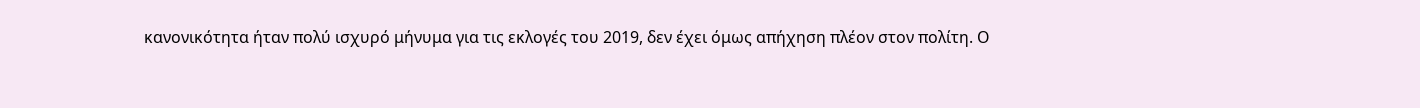κανονικότητα ήταν πολύ ισχυρό μήνυμα για τις εκλογές του 2019, δεν έχει όμως απήχηση πλέον στον πολίτη. Ο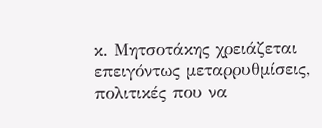κ. Μητσοτάκης χρειάζεται επειγόντως μεταρρυθμίσεις, πολιτικές που να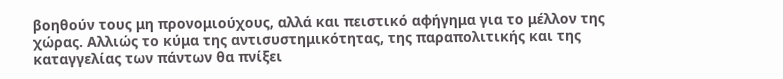βοηθούν τους μη προνομιούχους, αλλά και πειστικό αφήγημα για το μέλλον της χώρας. Αλλιώς το κύμα της αντισυστημικότητας, της παραπολιτικής και της καταγγελίας των πάντων θα πνίξει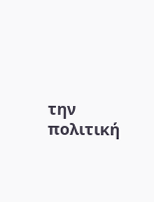την πολιτική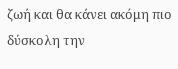ζωή και θα κάνει ακόμη πιο δύσκολη την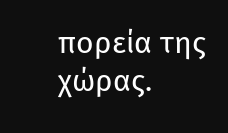πορεία της χώρας.